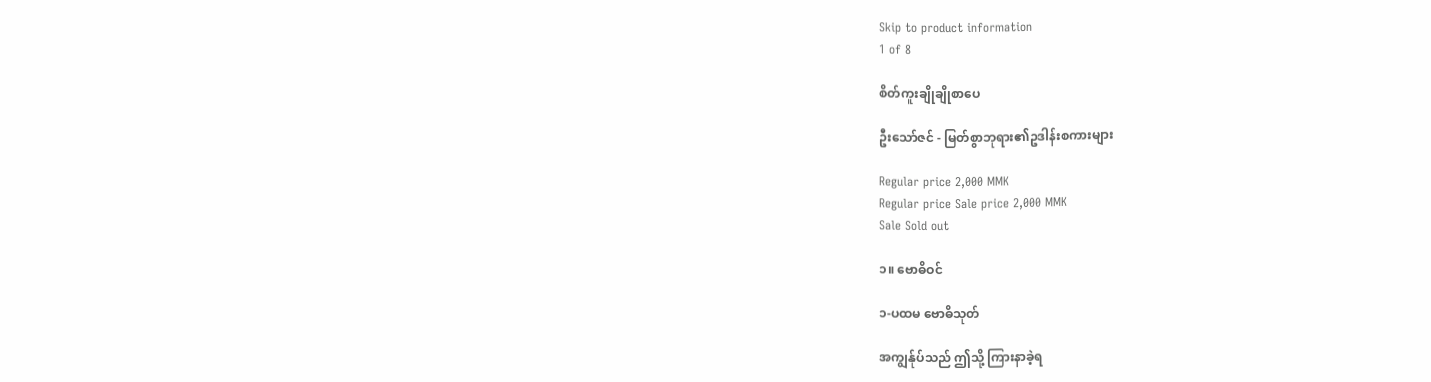Skip to product information
1 of 8

စိတ်ကူးချိုချိုစာပေ

ဦးသော်ဇင် - မြတ်စွာဘုရား၏ဥဒါန်းစကားများ

Regular price 2,000 MMK
Regular price Sale price 2,000 MMK
Sale Sold out

၁။ ဗောဓိဝင်

၁-ပထမ ဗောဓိသုတ်

အကျွန်ုပ်သည် ဤသို့ ကြားနာခဲ့ရ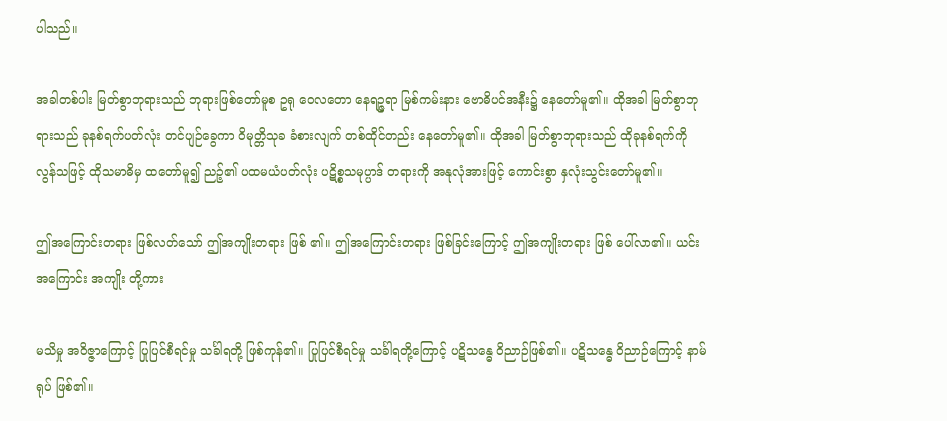ပါသည်။

အခါတစ်ပါး မြတ်စွာဘုရားသည် ဘုရားဖြစ်တော်မူစ ဥရု ဝေလတော နေရဉ္ဇရာ မြစ်ကမ်းနား ဗောဓိပင်အနီး၌ နေတော်မူ၏။ ထိုအခါ မြတ်စွာဘုရားသည် ခုနစ်ရက်ပတ်လုံး တင်ပျဉ်ခွေကာ ဝိမုတ္တိသုခ ခံစားလျက် တစ်ထိုင်တည်း နေတော်မူ၏။ ထိုအခါ မြတ်စွာဘုရားသည် ထိုခုနစ်ရက်ကို လွန်သဖြင့် ထိုသမာဓိမှ ထတော်မူ၍ ညဉ့်၏ ပထမယံပတ်လုံး ပဋိစ္စသမုပ္ပာဒ် တရားကို အနုလုံအားဖြင့် ကောင်းစွာ နှလုံးသွင်းတော်မူ၏။

ဤအကြောင်းတရား ဖြစ်လတ်သော် ဤအကျိုးတရား ဖြစ် ၏။ ဤအကြောင်းတရား ဖြစ်ခြင်းကြောင့် ဤအကျိုးတရား ဖြစ် ပေါ်လာ၏။ ယင်းအကြောင်း အကျိုး တို့ကား

မသိမှု အဝိဇ္ဇာကြောင့် ပြုပြင်စီရင်မှု သင်္ခါရတို့ ဖြစ်ကုန်၏။ ပြုပြင်စီရင်မှု သင်္ခါရတို့ကြောင့် ပဋိသန္ဓေ ဝိညာဉ်ဖြစ်၏။ ပဋိသန္ဓေ ဝိညာဉ်ကြောင့် နာမ်ရုပ် ဖြစ်၏။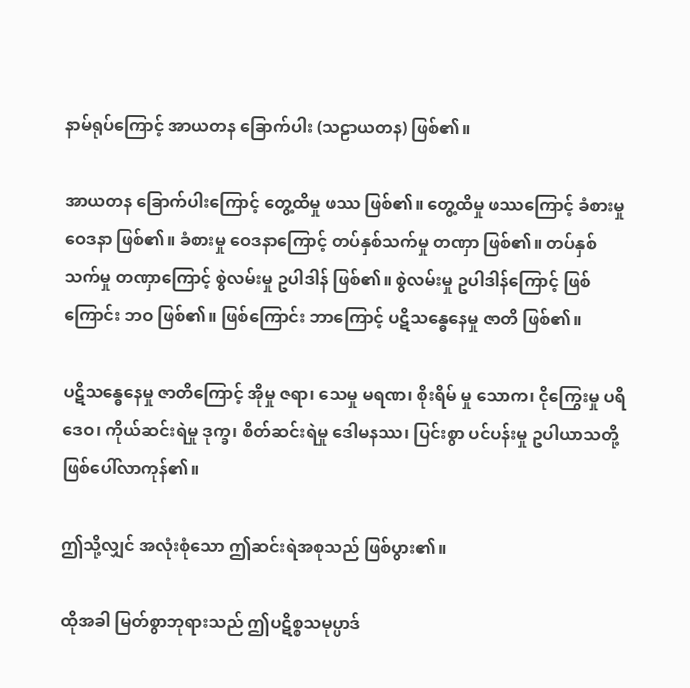နာမ်ရုပ်ကြောင့် အာယတန ခြောက်ပါး (သဠာယတန) ဖြစ်၏။

အာယတန ခြောက်ပါးကြောင့် တွေ့ထိမှု ဖဿ ဖြစ်၏။ တွေ့ထိမှု ဖဿကြောင့် ခံစားမှု ဝေဒနာ ဖြစ်၏။ ခံစားမှု ဝေဒနာကြောင့် တပ်နှစ်သက်မှု တဏှာ ဖြစ်၏။ တပ်နှစ်သက်မှု တဏှာကြောင့် စွဲလမ်းမှု ဥပါဒါန် ဖြစ်၏။ စွဲလမ်းမှု ဥပါဒါန်ကြောင့် ဖြစ်ကြောင်း ဘဝ ဖြစ်၏။ ဖြစ်ကြောင်း ဘာကြောင့် ပဋိသန္ဓေနေမှု ဇာတိ ဖြစ်၏။

ပဋိသန္ဓေနေမှု ဇာတိကြောင့် အိုမှု ဇရာ၊ သေမှု မရဏ၊ စိုးရိမ် မှု သောက၊ ငိုကြွေးမှု ပရိဒေဝ၊ ကိုယ်ဆင်းရဲမှု ဒုက္ခ၊ စိတ်ဆင်းရဲမှု ဒေါမနဿ၊ ပြင်းစွာ ပင်ပန်းမှု ဥပါယာသတို့ ဖြစ်ပေါ်လာကုန်၏။

ဤသို့လျှင် အလုံးစုံသော ဤဆင်းရဲအစုသည် ဖြစ်ပွား၏။

ထိုအခါ မြတ်စွာဘုရားသည် ဤပဋိစ္စသမုပ္ပာဒ်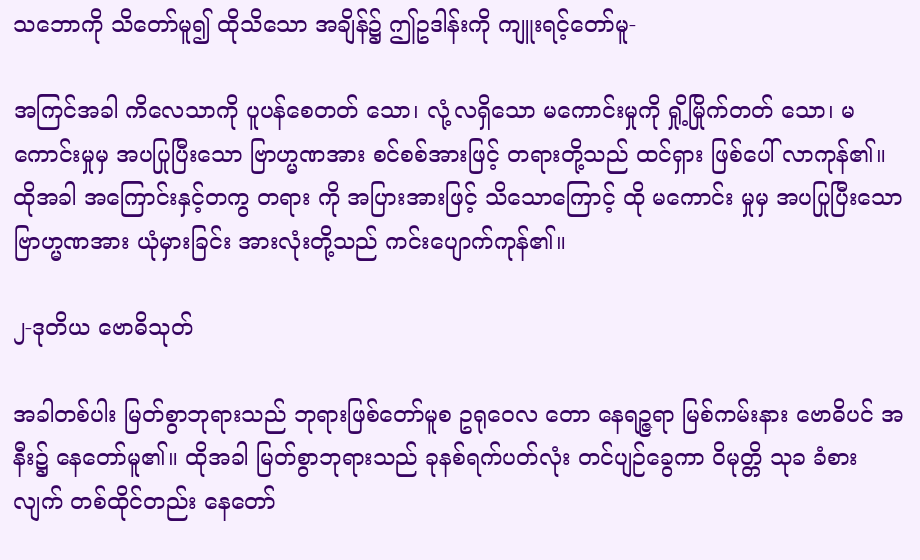သဘောကို သိတော်မူ၍ ထိုသိသော အချိန်၌ ဤဥဒါန်းကို ကျူးရင့်တော်မူ-

အကြင်အခါ ကိလေသာကို ပူပန်စေတတ် သော၊ လုံ့လရှိသော မကောင်းမှုကို ရှို့မြိုက်တတ် သော၊ မကောင်းမှုမှ အပပြုပြီးသော ဗြာဟ္မဏအား စင်စစ်အားဖြင့် တရားတို့သည် ထင်ရှား ဖြစ်ပေါ် လာကုန်၏။ ထိုအခါ အကြောင်းနှင့်တကွ တရား ကို အပြားအားဖြင့် သိသောကြောင့် ထို မကောင်း မှုမှ အပပြုပြီးသော ဗြာဟ္မဏအား ယုံမှားခြင်း အားလုံးတို့သည် ကင်းပျောက်ကုန်၏။

၂-ဒုတိယ ဗောဓိသုတ်

အခါတစ်ပါး မြတ်စွာဘုရားသည် ဘုရားဖြစ်တော်မူစ ဥရုဝေလ တော နေရဉ္ဇရာ မြစ်ကမ်းနား ဗောဓိပင် အနီး၌ နေတော်မူ၏။ ထိုအခါ မြတ်စွာဘုရားသည် ခုနစ်ရက်ပတ်လုံး တင်ပျဉ်ခွေကာ ဝိမုတ္တိ သုခ ခံစားလျက် တစ်ထိုင်တည်း နေတော်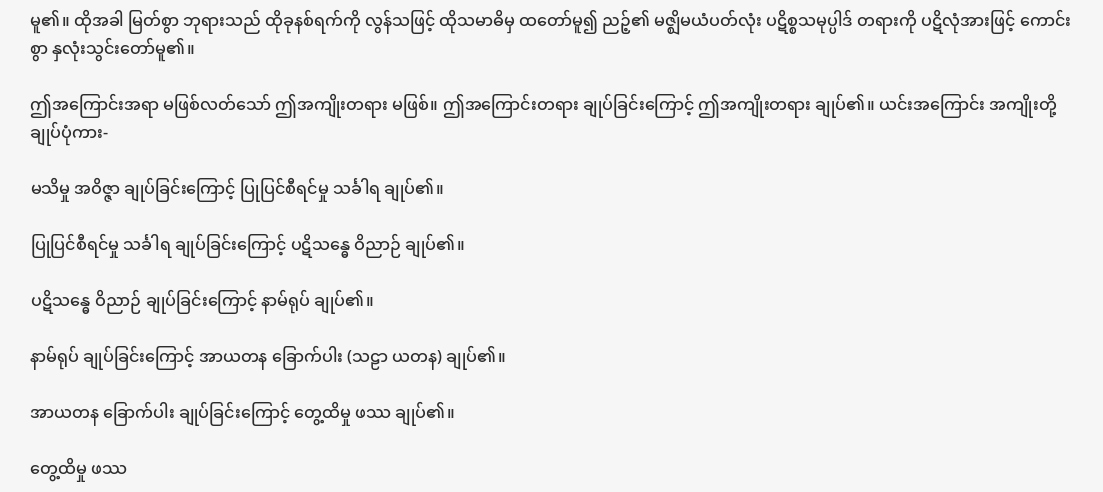မူ၏။ ထိုအခါ မြတ်စွာ ဘုရားသည် ထိုခုနစ်ရက်ကို လွန်သဖြင့် ထိုသမာဓိမှ ထတော်မူ၍ ညဉ့်၏ မဇ္ဈိမယံပတ်လုံး ပဋိစ္စသမုပ္ပါဒ် တရားကို ပဋိလုံအားဖြင့် ကောင်းစွာ နှလုံးသွင်းတော်မူ၏။

ဤအကြောင်းအရာ မဖြစ်လတ်သော် ဤအကျိုးတရား မဖြစ်။ ဤအကြောင်းတရား ချုပ်ခြင်းကြောင့် ဤအကျိုးတရား ချုပ်၏။ ယင်းအကြောင်း အကျိုးတို့ ချုပ်ပုံကား-

မသိမှု အဝိဇ္ဇာ ချုပ်ခြင်းကြောင့် ပြုပြင်စီရင်မှု သင်္ခါရ ချုပ်၏။

ပြုပြင်စီရင်မှု သင်္ခါရ ချုပ်ခြင်းကြောင့် ပဋိသန္ဓေ ဝိညာဉ် ချုပ်၏။

ပဋိသန္ဓေ ဝိညာဉ် ချုပ်ခြင်းကြောင့် နာမ်ရုပ် ချုပ်၏။

နာမ်ရုပ် ချုပ်ခြင်းကြောင့် အာယတန ခြောက်ပါး (သဠာ ယတန) ချုပ်၏။

အာယတန ခြောက်ပါး ချုပ်ခြင်းကြောင့် တွေ့ထိမှု ဖဿ ချုပ်၏။

တွေ့ထိမှု ဖဿ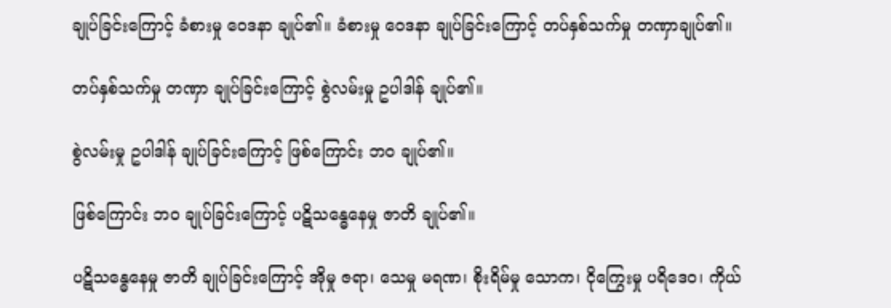ချုပ်ခြင်းကြောင့် ခံစားမှု ဝေဒနာ ချုပ်၏။ ခံစားမှု ဝေဒနာ ချုပ်ခြင်းကြောင့် တပ်နှစ်သက်မှု တဏှာချုပ်၏။

တပ်နှစ်သက်မှု တဏှာ ချုပ်ခြင်းကြောင့် စွဲလမ်းမှု ဥပါဒါန် ချုပ်၏။

စွဲလမ်းမှု ဥပါဒါန် ချုပ်ခြင်းကြောင့် ဖြစ်ကြောင်း ဘဝ ချုပ်၏။

ဖြစ်ကြောင်း ဘဝ ချုပ်ခြင်းကြောင့် ပဋိသန္ဓေနေမှု ဇာတိ ချုပ်၏။

ပဋိသန္ဓေနေမှု ဇာတိ ချုပ်ခြင်းကြောင့် အိုမှု ဇရာ၊ သေမှု မရဏ၊ စိုးရိမ်မှု သောက၊ ငိုကြွေးမှု ပရိဒေဝ၊ ကိုယ်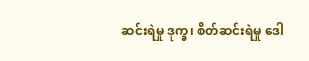ဆင်းရဲမှု ဒုက္ခ၊ စိတ်ဆင်းရဲမှု ဒေါ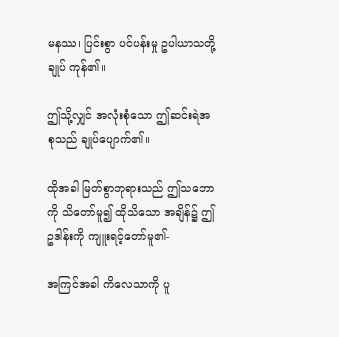မနဿ၊ ပြင်းစွာ ပင်ပန်းမှု ဥပါယာသတို့ ချုပ် ကုန်၏။

ဤသို့လျှင် အလုံးစုံသော ဤဆင်းရဲအစုသည် ချုပ်ပျောက်၏။

ထိုအခါ မြတ်စွာဘုရားသည် ဤသဘောကို သိတော်မူ၍ ထိုသိသော အချိန်၌ ဤဥဒါန်းကို ကျူးရင့်တော်မူ၏-

အကြင်အခါ ကိလေသာကို ပူ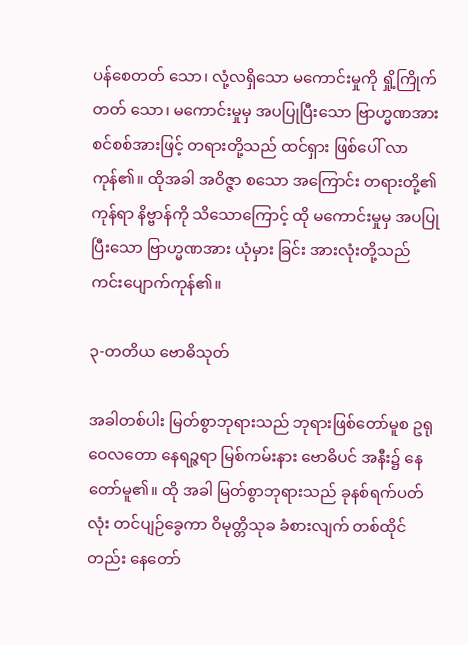ပန်စေတတ် သော၊ လုံ့လရှိသော မကောင်းမှုကို ရှို့ကြိုက်တတ် သော၊ မကောင်းမှုမှ အပပြုပြီးသော ဗြာဟ္မဏအား စင်စစ်အားဖြင့် တရားတို့သည် ထင်ရှား ဖြစ်ပေါ် လာကုန်၏။ ထိုအခါ အဝိဇ္ဇာ စသော အကြောင်း တရားတို့၏ကုန်ရာ နိဗ္ဗာန်ကို သိသောကြောင့် ထို မကောင်းမှုမှ အပပြုပြီးသော ဗြာဟ္မဏအား ယုံမှား ခြင်း အားလုံးတို့သည် ကင်းပျောက်ကုန်၏။

၃-တတိယ ဗောဓိသုတ်

အခါတစ်ပါး မြတ်စွာဘုရားသည် ဘုရားဖြစ်တော်မူစ ဥရုဝေလတော နေရဉ္ဇရာ မြစ်ကမ်းနား ဗောဓိပင် အနီး၌ နေတော်မူ၏။ ထို အခါ မြတ်စွာဘုရားသည် ခုနစ်ရက်ပတ်လုံး တင်ပျဉ်ခွေကာ ဝိမုတ္တိသုခ ခံစားလျက် တစ်ထိုင်တည်း နေတော်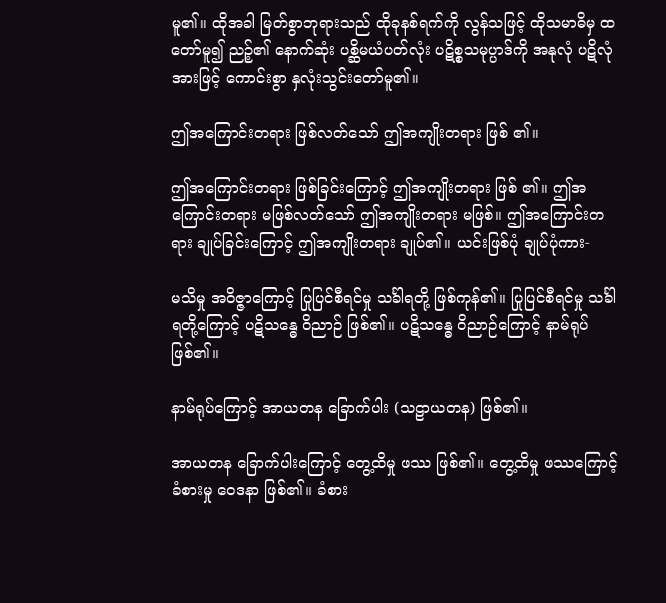မူ၏။ ထိုအခါ မြတ်စွာဘုရားသည် ထိုခုနစ်ရက်ကို လွန်သဖြင့် ထိုသမာဓိမှ ထတော်မူ၍ ညဉ့်၏ နောက်ဆုံး ပစ္ဆိမယံပတ်လုံး ပဋိစ္စသမုပ္ပာဒ်ကို အနုလုံ ပဋိလုံအားဖြင့် ကောင်းစွာ နှလုံးသွင်းတော်မူ၏။

ဤအကြောင်းတရား ဖြစ်လတ်သော် ဤအကျိုးတရား ဖြစ် ၏။

ဤအကြောင်းတရား ဖြစ်ခြင်းကြောင့် ဤအကျိုးတရား ဖြစ် ၏။ ဤအကြောင်းတရား မဖြစ်လတ်သော် ဤအကျိုးတရား မဖြစ်။ ဤအကြောင်းတရား ချုပ်ခြင်းကြောင့် ဤအကျိုးတရား ချုပ်၏။ ယင်းဖြစ်ပုံ ချုပ်ပုံကား-

မသိမှု အဝိဇ္ဇာကြောင့် ပြုပြင်စီရင်မှု သင်္ခါရတို့ ဖြစ်ကုန်၏။ ပြုပြင်စီရင်မှု သင်္ခါရတို့ကြောင့် ပဋိသန္ဓေ ဝိညာဉ် ဖြစ်၏။ ပဋိသန္ဓေ ဝိညာဉ်ကြောင့် နာမ်ရုပ် ဖြစ်၏။

နာမ်ရုပ်ကြောင့် အာယတန ခြောက်ပါး (သဠာယတန) ဖြစ်၏။

အာယတန ခြောက်ပါးကြောင့် တွေ့ထိမှု ဖဿ ဖြစ်၏။ တွေ့ထိမှု ဖဿကြောင့် ခံစားမှု ဝေဒနာ ဖြစ်၏။ ခံစား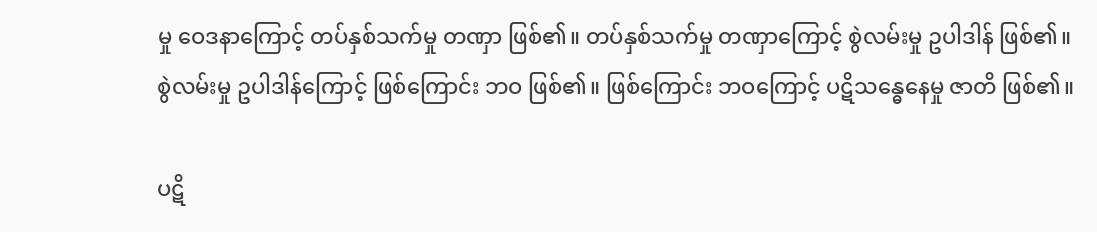မှု ဝေဒနာကြောင့် တပ်နှစ်သက်မှု တဏှာ ဖြစ်၏။ တပ်နှစ်သက်မှု တဏှာကြောင့် စွဲလမ်းမှု ဥပါဒါန် ဖြစ်၏။ စွဲလမ်းမှု ဥပါဒါန်ကြောင့် ဖြစ်ကြောင်း ဘဝ ဖြစ်၏။ ဖြစ်ကြောင်း ဘဝကြောင့် ပဋိသန္ဓေနေမှု ဇာတိ ဖြစ်၏။

ပဋိ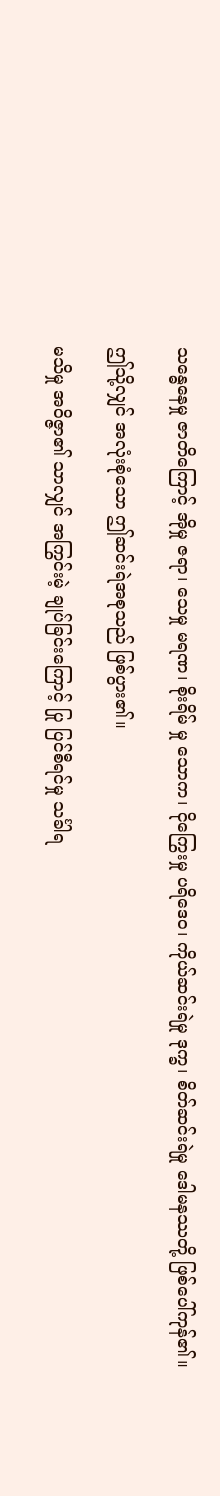သန္ဓေနေမှု ဇာတိကြောင့် အိုမှု ဇရာ၊ သေမှု မရဏ၊ စိုးရိမ် မှု သောက၊ ငိုကြွေးမှု ပရိဒေဝ၊ ကိုယ်ဆင်းရဲမှု ဒုက္ခ၊ စိတ်ဆင်းရဲမှု ဒေါမနဿတို့ ဖြစ်ပေါ်ကုန်၏။

ဤသို့လျှင် အလုံးစုံသော ဤဆင်းရဲအစုသည် ဖြစ်ပွား၏။

မသိမှု အဝိဇ္ဇာ၏ သာလျှင် အကြွင်းမဲ့ ချုပ်ခြင်းကြောင့် ပြု ပြင်စီရင်မှု သင်္ခါရ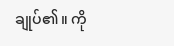ချုပ်၏။ ကို